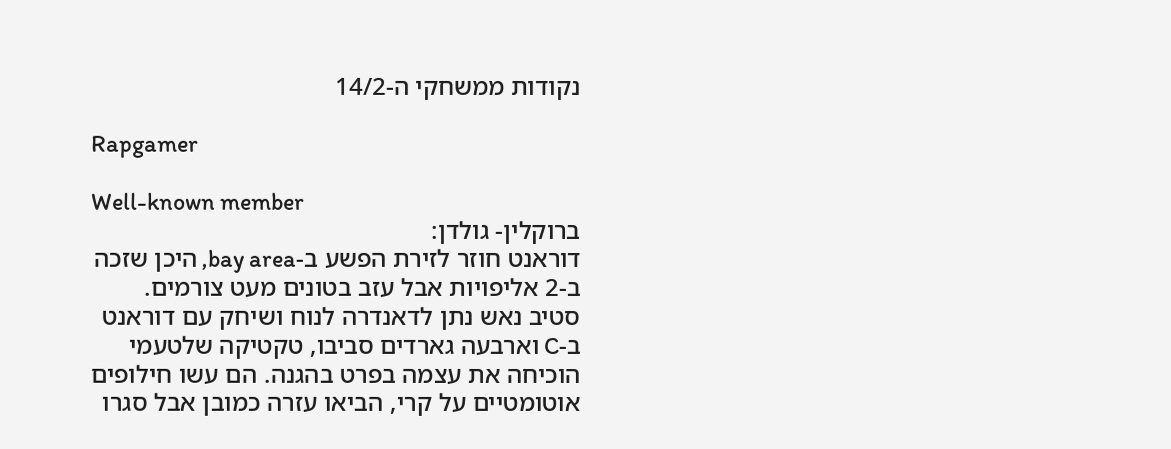נקודות ממשחקי ה-14/2

Rapgamer

Well-known member
ברוקלין- גולדן:
דוראנט חוזר לזירת הפשע ב-bay area, היכן שזכה ב-2 אליפויות אבל עזב בטונים מעט צורמים.
סטיב נאש נתן לדאנדרה לנוח ושיחק עם דוראנט ב-C וארבעה גארדים סביבו, טקטיקה שלטעמי הוכיחה את עצמה בפרט בהגנה. הם עשו חילופים אוטומטיים על קרי, הביאו עזרה כמובן אבל סגרו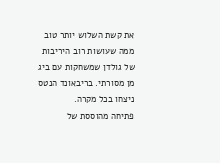את קשת השלוש יותר טוב ממה שעושות רוב היריבות של גולדן שמשחקות עם ביג מן מסורתי. בריבאונד הנטס ניצחו בכל מקרה.
פתיחה מהוססת של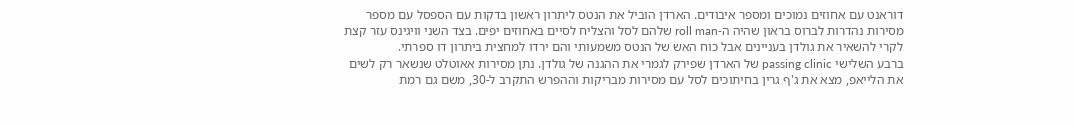דוראנט עם אחוזים נמוכים ומספר איבודים. הארדן הוביל את הנטס ליתרון ראשון בדקות עם הספסל עם מספר מסירות נהדרות לברוס בראון שהיה ה-roll man שלהם לסל והצליח לסיים באחוזים יפים. בצד השני וויגינס עזר קצת לקרי להשאיר את גולדן בעניינים אבל כוח האש של הנטס משמעותי והם ירדו למחצית ביתרון דו ספרתי.
ברבע השלישי passing clinic של הארדן שפירק לגמרי את ההגנה של גולדן. נתן מסירות אאוטלט שנשאר רק לשים את הלייאפ, מצא את ג'ף גרין בחיתוכים לסל עם מסירות מבריקות וההפרש התקרב ל-30, משם גם רמת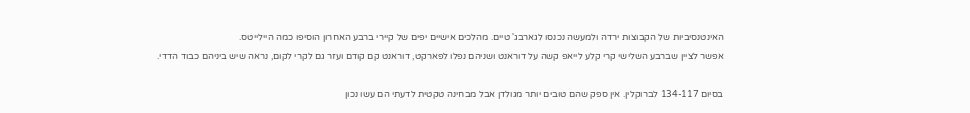האינטנסיביות של הקבוצות ירדה ולמעשה נכנסו לגארבג' טיים. מהלכים אישיים יפים של קיירי ברבע האחרון הוסיפו כמה היילייטס.
אפשר לציין שברבע השלישי קרי קלע לייאפ קשה על דוראנט ושניהם נפלו לפארקט, דוראנט קם קודם ועזר גם לקרי לקום, נראה שיש ביניהם כבוד הדדי.

בסיום 134-117 לברוקלין. אין ספק שהם טובים יותר מגולדן אבל מבחינה טקטית לדעתי הם עשו נכון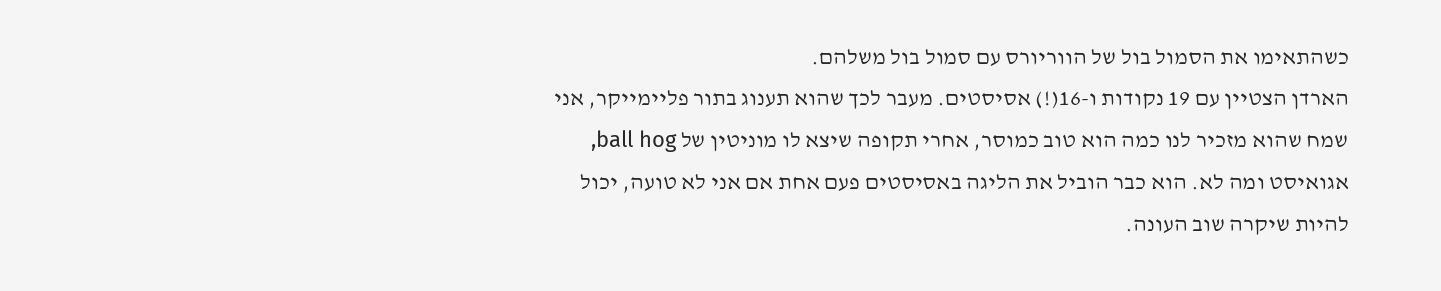כשהתאימו את הסמול בול של הווריורס עם סמול בול משלהם.
הארדן הצטיין עם 19 נקודות ו-16(!) אסיסטים. מעבר לכך שהוא תענוג בתור פליימייקר, אני שמח שהוא מזכיר לנו כמה הוא טוב כמוסר, אחרי תקופה שיצא לו מוניטין של ball hog, אגואיסט ומה לא. הוא כבר הוביל את הליגה באסיסטים פעם אחת אם אני לא טועה, יכול להיות שיקרה שוב העונה.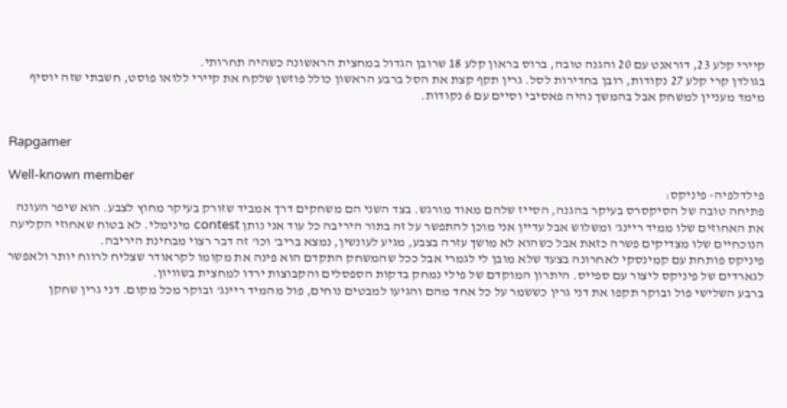קיירי קלע 23, דוראנט עם 20 והגנה טובה, ברוס בראון קלע 18 שרובן הגדול במחצית הראשונה כשהיה תחרותי.
בגולדן קרי קלע 27 נקודות, רובן בחדירות לסל. גרין תקף קצת את הסל ברבע הראשון כולל פוזשן שלקח את קיירי ללואו פוסט, חשבתי שזה יוסיף מימד מעניין למשחק אבל בהמשך נהיה פאסיבי וסיים עם 6 נקודות.


Rapgamer

Well-known member
פילדלפיה- פיניקס:
פתיחה טובה של הסיקסרס בעיקר בהגנה, הסייז שלהם מאוד מורגש. בצד השני הם משחקים דרך אמביד שזורק בעיקר מחוץ לצבע. הוא שיפר העונה את האחוזים שלו ממיד ריינג' ומשלוש אבל עדיין אני מוכן להתפשר על זה בתור היריבה כל עוד אני נותן contest מינימלי. לא בטוח שאחוזי הקליעה הנוכחיים שלו מצדיקים פשרה כזאת אבל כשהוא לא מושך עזרה בצבע, מגיע לעונשין, נמצא בריב' וכו' זה דבר רצוי מבחינת היריבה.
פיניקס פותחת עם קמינסקי לאחרונה בצעד שלא מובן לי לגמרי אבל ככל שהמשחק התקדם הוא פינה את מקומו לקראודר שצליח לרווח יותר ולאפשר לגארדים של פיניקס ליצור עם ספייס. היתרון המוקדם של פילי נמחק בדקות הספסלים והקבוצות ירדו למחצית בשוויון.
ברבע השלישי פול ובוקר תקפו את דני גרין כששמר על כל אחד מהם והגיעו למבטים נוחים, פול מהמיד ריינג' ובוקר מכל מקום. דני גרין שחקן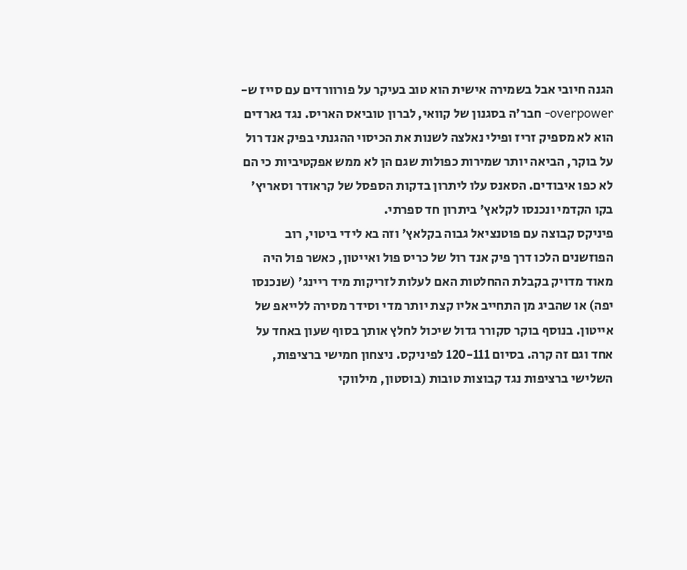הגנה חיובי אבל בשמירה אישית הוא טוב בעיקר על פורוורדים עם סייז ש-overpower- חבר'ה בסגנון של קוואי, לברון טוביאס האריס. נגד גארדים הוא לא מספיק זריז ופילי נאלצה לשנות את הכיסוי ההגנתי בפיק אנד רול על בוקר, הביאה יותר שמירות כפולות שגם הן לא ממש אפקטיביות כי הם לא כפו איבודים. הסאנס עלו ליתרון בדקות הספסל של קראודר וסאריץ' בקו הקדמי ונכנסו לקלאץ' ביתרון חד ספרתי.
פיניקס קבוצה עם פוטנציאל גבוה בקלאץ' וזה בא לידי ביטוי, רוב הפוזשנים הלכו דרך פיק אנד רול של כריס פול ואייטון, כאשר פול היה מאוד מדויק בקבלת ההחלטות האם לעלות לזריקות מיד ריינג' (שנכנסו יפה) או שהביג מן התחייב אליו קצת יותר מדי וסידר מסירה ללייאפ של אייטון. בנוסף בוקר סקורר גדול שיכול לחלץ אותך בסוף שעון באחד על אחד וגם זה קרה. בסיום 120-111 לפיניקס. ניצחון חמישי ברציפות, השלישי ברציפות נגד קבוצות טובות (בוסטון, מילווקי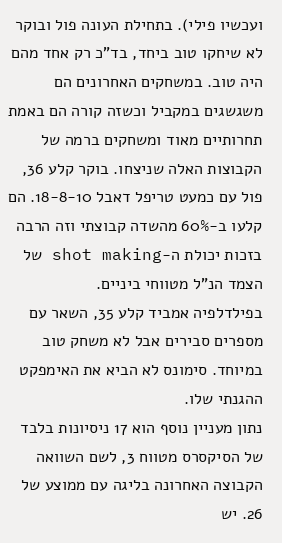ועכשיו פילי). בתחילת העונה פול ובוקר לא שיחקו טוב ביחד, בד"כ רק אחד מהם היה טוב. במשחקים האחרונים הם משגשגים במקביל וכשזה קורה הם באמת תחרותיים מאוד ומשחקים ברמה של הקבוצות האלה שניצחו. בוקר קלע 36, פול עם כמעט טריפל דאבל 18-8-10. הם קלעו ב-60% מהשדה קבוצתי וזה הרבה בזכות יכולת ה-shot making של הצמד הנ"ל מטווחי ביניים.
בפילדלפיה אמביד קלע 35, השאר עם מספרים סבירים אבל לא משחק טוב במיוחד. סימונס לא הביא את האימפקט ההגנתי שלו.
נתון מעניין נוסף הוא 17 ניסיונות בלבד של הסיקסרס מטווח 3, לשם השוואה הקבוצה האחרונה בליגה עם ממוצע של 26. יש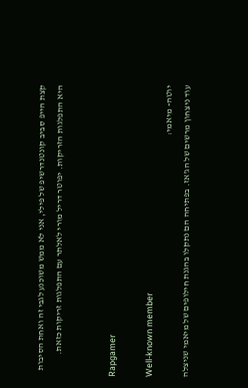קצת הייפ סביב קונטנדרשיפ של פילי, אני לא ממש משוכנע לגבי זה ואחת הסיבות היא התפלגות הזריקות. יפוטר דריל מורי לאלתר עם התפלגות זריקות כזאת.


Rapgamer

Well-known member
יוטה- מיאמי:
עוד ניצחון מרשים של הג'אז. בפתיחה הם נתקלו בהגנת חילופים של מיאמי שניצלה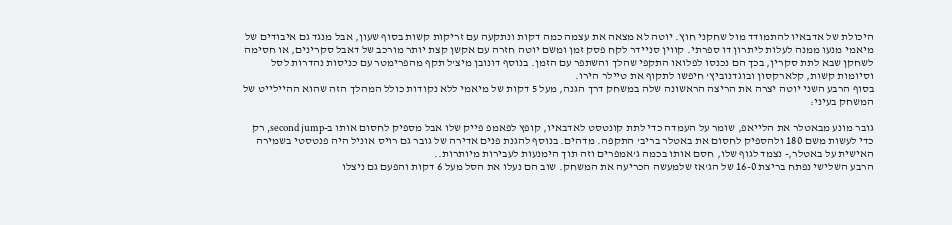היכולת של אדבאיו להתמודד מול שחקני חוץ. יוטה לא מצאה את עצמה כמה דקות ונתקעה עם זריקות קשות בסוף שעון, אבל מנגד גם איבודים של מיאמי מנעו ממנה לעלות ליתרון דו ספרתי. קווין סניידר לקח פסק זמן ומשם יוטה חזרה עם אקשן קצת יותר מורכב של דאבל סקרינים, או חסימה לשחקן שבא לתת סקרין, בכך הם נכנסו לפלואו התקפי שהלך והשתפר עם הזמן. בנוסף דונובן מיצ'ל תקף מהפרימטר עם כניסות נהדרות לסל וסיומות קשות, קלארקסון ובוגדנוביץ' חיפשו לתקוף את טיילר הירו.
בסוף הרבע השני יוטה יצרה את הריצה הראשונה שלה במשחק דרך הגנה, מעל 5 דקות של מיאמי ללא נקודות כולל המהלך הזה שהוא ההיילייט של המשחק בעיני:

גובר מונע מבאטלר את הלייאפ, שומר על העמדה כדי לתת קונטסט לאדבאיו, קופץ לפאמפ פייק שלו אבל מספיק לחסום אותו ב-second jump, רק כדי לעשות משם 180 ולהספיק לחסום את באטלר בריב' התקפה. מדהים. בנוסף להגנת פנים אדירה של גובר גם רויס אוניל היה פנטסטי בשמירה האישית על באטלר,- נצמד לגוף שלו, חסם אותו בכמה ג'אמפרים וזה תוך הימנעות לעבירות מיותרות..
הרבע השלישי נפתח בריצת 16-0 של הג'אז שלמעשה הכריעה את המשחק. שוב הם נעלו את הסל מעל 6 דקות והפעם גם ניצלו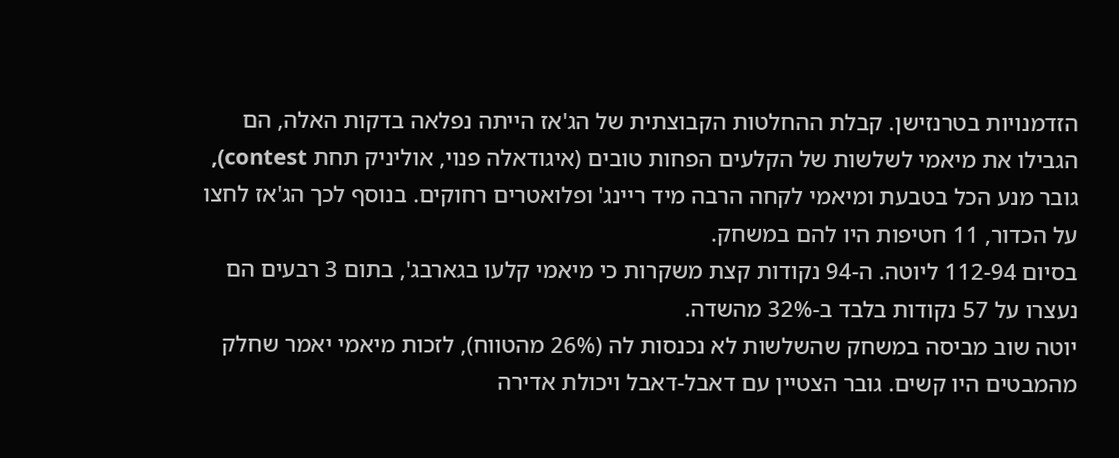הזדמנויות בטרנזישן. קבלת ההחלטות הקבוצתית של הג'אז הייתה נפלאה בדקות האלה, הם הגבילו את מיאמי לשלשות של הקלעים הפחות טובים (איגודאלה פנוי, אוליניק תחת contest), גובר מנע הכל בטבעת ומיאמי לקחה הרבה מיד ריינג' ופלואטרים רחוקים. בנוסף לכך הג'אז לחצו על הכדור, 11 חטיפות היו להם במשחק.
בסיום 112-94 ליוטה. ה-94 נקודות קצת משקרות כי מיאמי קלעו בגארבג', בתום 3 רבעים הם נעצרו על 57 נקודות בלבד ב-32% מהשדה.
יוטה שוב מביסה במשחק שהשלשות לא נכנסות לה (26% מהטווח), לזכות מיאמי יאמר שחלק מהמבטים היו קשים. גובר הצטיין עם דאבל-דאבל ויכולת אדירה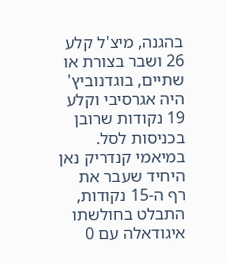בהגנה, מיצ'ל קלע 26 ושבר בצורת או שתיים, בוגדנוביץ' היה אגרסיבי וקלע 19 נקודות שרובן בכניסות לסל.
במיאמי קנדריק נאן היחיד שעבר את רף ה-15 נקודות, התבלט בחולשתו איגודאלה עם 0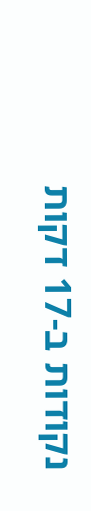נקודות ב-17 דקות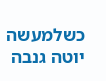כשלמעשה יוטה גנבה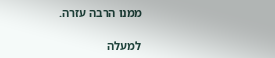ממנו הרבה עזרה.

למעלה